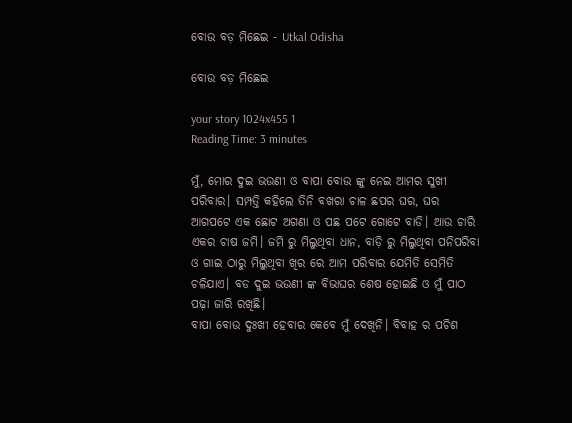ବୋଉ ବଡ଼ ମିଛେଇ - Utkal Odisha

ବୋଉ ବଡ଼ ମିଛେଇ

your story 1024x455 1
Reading Time: 3 minutes

ମୁଁ, ମୋର ଦୁଇ ଭଉଣୀ ଓ ବାପା ବୋଉ ଙ୍କୁ ନେଇ ଆମର ସୁଖୀ ପରିବାର। ସମ୍ପତ୍ତି କହିଲେ ତିନି ବଖରା ଚାଳ ଛପର ଘର, ଘର ଆଗପଟେ ଏକ ଛୋଟ ଅଗଣା ଓ ପଛ ପଟେ ଗୋଟେ ବାଡି। ଆଉ ଚାରି ଏକର ଚାଷ ଜମି। ଜମି ରୁ ମିଲୁଥିବା ଧାନ, ବାଡ଼ି ରୁ ମିଲୁଥିବା ପନିପରିବା ଓ ଗାଇ ଠାରୁ ମିଲୁଥିବା ଖିର ରେ ଆମ ପରିବାର ଯେମିତି ସେମିତି ଚଳିଯାଏ। ବଡ ଦୁଇ ଭଉଣୀ ଙ୍କ ବିଭାଘର ଶେଷ ହୋଇଛି ଓ ମୁଁ ପାଠ ପଢ଼ା ଜାରି ରଖିଛି।
ବାପା ବୋଉ ଦୁଃଖୀ ହେବାର କେବେ ମୁଁ ଦେଖିନି। ବିବାହ ର ପଚିଶ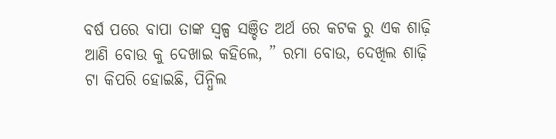ବର୍ଷ ପରେ ବାପା ତାଙ୍କ ସ୍ଵଳ୍ପ ସଞ୍ଚିତ ଅର୍ଥ ରେ କଟକ ରୁ ଏକ ଶାଢ଼ି ଆଣି ବୋଉ କୁ ଦେଖାଇ କହିଲେ, ” ରମା ବୋଉ, ଦେଖିଲ ଶାଢ଼ି ଟା କିପରି ହୋଇଛି, ପିନ୍ଧିଲ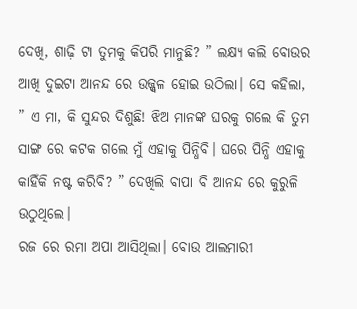ଦେଖି, ଶାଢ଼ି ଟା ତୁମକୁ କିପରି ମାନୁଛି? ” ଲକ୍ଷ୍ୟ କଲି ବୋଉର ଆଖି ଦୁଇଟା ଆନନ୍ଦ ରେ ଉଜ୍ଜ୍ବଳ ହୋଇ ଉଠିଲା। ସେ କହିଲା, ” ଏ ମା, କି ସୁନ୍ଦର ଦିଶୁଛି! ଝିଅ ମାନଙ୍କ ଘରକୁ ଗଲେ କି ତୁମ ସାଙ୍ଗ ରେ କଟକ ଗଲେ ମୁଁ ଏହାକୁ ପିନ୍ଧିବି। ଘରେ ପିନ୍ଧି ଏହାକୁ କାହିଁକି ନଷ୍ଟ କରିବି? ” ଦେଖିଲି ବାପା ବି ଆନନ୍ଦ ରେ କୁରୁଳି ଉଠୁଥିଲେ।
ରଜ ରେ ରମା ଅପା ଆସିଥିଲା। ବୋଉ ଆଲମାରୀ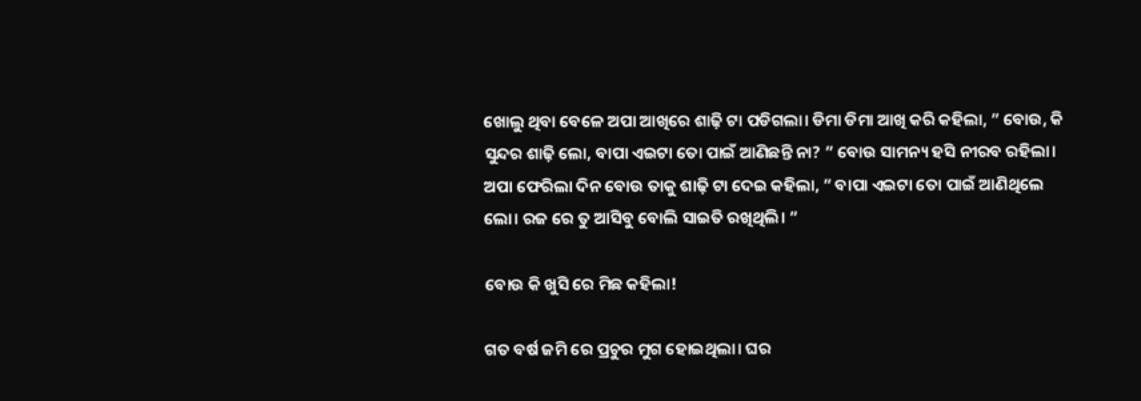ଖୋଲୁ ଥିବା ବେଳେ ଅପା ଆଖିରେ ଶାଢ଼ି ଟା ପଡିଗଲା। ଡିମା ଡିମା ଆଖି କରି କହିଲା, ” ବୋଉ, କି ସୁନ୍ଦର ଶାଢ଼ି ଲୋ, ବାପା ଏଇଟା ତୋ ପାଇଁ ଆଣିଛନ୍ତି ନା? ” ବୋଉ ସାମନ୍ୟ ହସି ନୀରବ ରହିଲା। ଅପା ଫେରିଲା ଦିନ ବୋଉ ତାକୁ ଶାଢ଼ି ଟା ଦେଇ କହିଲା, ” ବାପା ଏଇଟା ତୋ ପାଇଁ ଆଣିଥିଲେ ଲୋ। ରଜ ରେ ତୁ ଆସିବୁ ବୋଲି ସାଇତି ରଖିଥିଲି। ”

ବୋଉ କି ଖୁସି ରେ ମିଛ କହିଲା!

ଗତ ବର୍ଷ ଜମି ରେ ପ୍ରଚୁର ମୁଗ ହୋଇଥିଲା। ଘର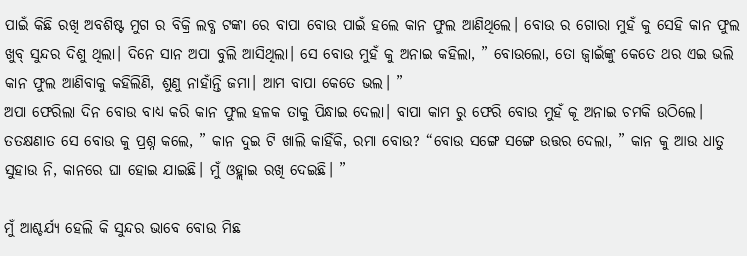ପାଇଁ କିଛି ରଖି ଅବଶିଷ୍ଟ ମୁଗ ର ବିକ୍ରି ଲବ୍ଧ ଟଙ୍କା ରେ ବାପା ବୋଉ ପାଇଁ ହଲେ କାନ ଫୁଲ ଆଣିଥିଲେ। ବୋଉ ର ଗୋରା ମୁହଁ କୁ ସେହି କାନ ଫୁଲ ଖୁବ୍ ସୁନ୍ଦର ଦିଶୁ ଥିଲା। ଦିନେ ସାନ ଅପା ବୁଲି ଆସିଥିଲା। ସେ ବୋଉ ମୁହଁ କୁ ଅନାଇ କହିଲା, ” ବୋଉଲୋ, ତୋ ଜ୍ୱାଇଁଙ୍କୁ କେତେ ଥର ଏଇ ଭଲି କାନ ଫୁଲ ଆଣିବାକୁ କହିଲିଣି, ଶୁଣୁ ନାହାଁନ୍ତି ଜମା। ଆମ ବାପା କେତେ ଭଲ। ”
ଅପା ଫେରିଲା ଦିନ ବୋଉ ବାଧ୍ୟ କରି କାନ ଫୁଲ ହଳକ ତାକୁ ପିନ୍ଧାଇ ଦେଲା। ବାପା କାମ ରୁ ଫେରି ବୋଉ ମୁହଁ କୂ ଅନାଇ ଚମକି ଉଠିଲେ। ତତକ୍ଷଣାତ ସେ ବୋଉ କୁ ପ୍ରଶ୍ନ କଲେ, ” କାନ ଦୁଇ ଟି ଖାଲି କାହିଁକି, ରମା ବୋଉ? “ବୋଉ ସଙ୍ଗେ ସଙ୍ଗେ ଉତ୍ତର ଦେଲା, ” କାନ କୁ ଆଉ ଧାତୁ ସୁହାଉ ନି, କାନରେ ଘା ହୋଇ ଯାଇଛି। ମୁଁ ଓହ୍ଲାଇ ରଖି ଦେଇଛି। ”

ମୁଁ ଆଶ୍ଚର୍ଯ୍ୟ ହେଲି କି ସୁନ୍ଦର ଭାବେ ବୋଉ ମିଛ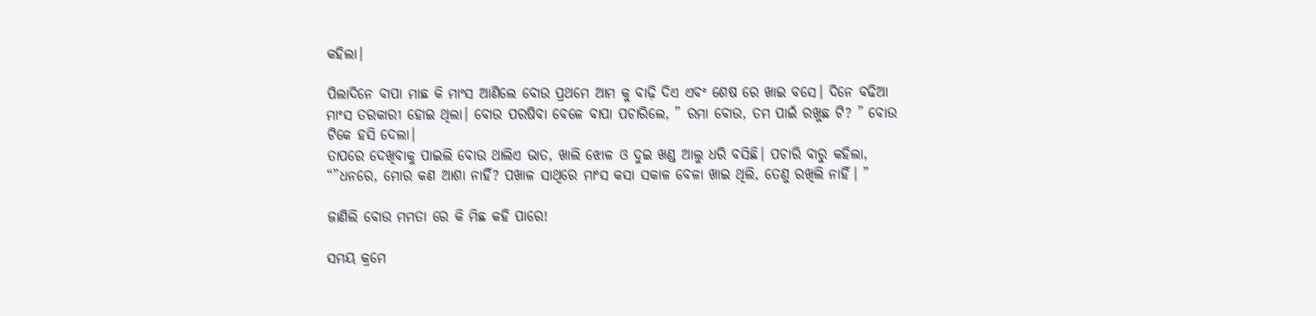କହିଲା।

ପିଲାଦିନେ ବାପା ମାଛ କି ମାଂସ ଆଣିଲେ ବୋଉ ପ୍ରଥମେ ଆମ କୁ ବାଢ଼ି ଦିଏ ଏବଂ ଶେଷ ରେ ଖାଇ ବସେ। ଦିନେ ବଢିଆ ମାଂସ ତରକାରୀ ହୋଇ ଥିଲା। ବୋଉ ପରଷିବା ବେଳେ ବାପା ପଚାରିଲେ, ” ରମା ବୋଉ, ତମ ପାଇଁ ରଖୁଛ ଟି? ” ବୋଉ ଟିକେ ହସି ଦେଲା।
ତାପରେ ଦେଖିବାକୁ ପାଇଲି ବୋଉ ଥାଲିଏ ଭାତ, ଖାଲି ଝୋଳ ଓ ଦୁଇ ଖଣ୍ଡ ଆଲୁ ଧରି ବସିଛି। ପଚାରି ବାରୁ କହିଲା, “”ଧନରେ, ମୋର କଣ ଆଶା ନାହିଁ? ପଖାଳ ସାଥିରେ ମାଂସ କସା ସକାଳ ବେଳା ଖାଇ ଥିଲି, ତେଣୁ ରଖିଲି ନାହିଁ। ”

ଜାଣିଲି ବୋଉ ମମତା ରେ କି ମିଛ କହି ପାରେ!

ସମୟ କ୍ରମେ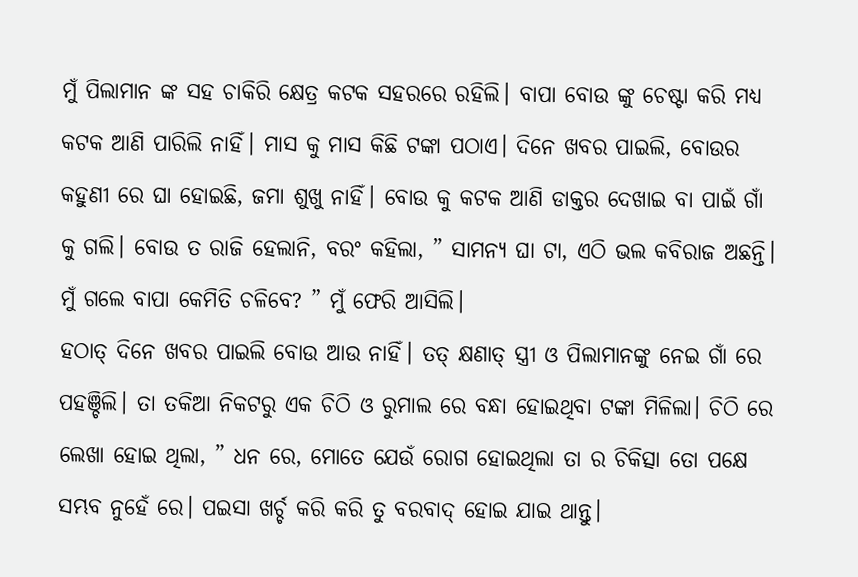ମୁଁ ପିଲାମାନ ଙ୍କ ସହ ଚାକିରି କ୍ଷେତ୍ର କଟକ ସହରରେ ରହିଲି। ବାପା ବୋଉ ଙ୍କୁ ଚେଷ୍ଟା କରି ମଧ୍ୟ କଟକ ଆଣି ପାରିଲି ନାହିଁ। ମାସ କୁ ମାସ କିଛି ଟଙ୍କା ପଠାଏ। ଦିନେ ଖବର ପାଇଲି, ବୋଉର କହୁଣୀ ରେ ଘା ହୋଇଛି, ଜମା ଶୁଖୁ ନାହିଁ। ବୋଉ କୁ କଟକ ଆଣି ଡାକ୍ତର ଦେଖାଇ ବା ପାଇଁ ଗାଁ କୁ ଗଲି। ବୋଉ ତ ରାଜି ହେଲାନି, ବରଂ କହିଲା, ” ସାମନ୍ୟ ଘା ଟା, ଏଠି ଭଲ କବିରାଜ ଅଛନ୍ତି। ମୁଁ ଗଲେ ବାପା କେମିତି ଚଳିବେ? ” ମୁଁ ଫେରି ଆସିଲି।
ହଠାତ୍ ଦିନେ ଖବର ପାଇଲି ବୋଉ ଆଉ ନାହିଁ। ତତ୍ କ୍ଷଣାତ୍ ସ୍ତ୍ରୀ ଓ ପିଲାମାନଙ୍କୁ ନେଇ ଗାଁ ରେ ପହଞ୍ଚିଲି। ତା ତକିଆ ନିକଟରୁ ଏକ ଚିଠି ଓ ରୁମାଲ ରେ ବନ୍ଧା ହୋଇଥିବା ଟଙ୍କା ମିଳିଲା। ଚିଠି ରେ ଲେଖା ହୋଇ ଥିଲା, ” ଧନ ରେ, ମୋତେ ଯେଉଁ ରୋଗ ହୋଇଥିଲା ତା ର ଚିକିତ୍ସା ତୋ ପକ୍ଷେ ସମ୍ଭବ ନୁହେଁ ରେ। ପଇସା ଖର୍ଚ୍ଚ କରି କରି ତୁ ବରବାଦ୍ ହୋଇ ଯାଇ ଥାନ୍ତୁ।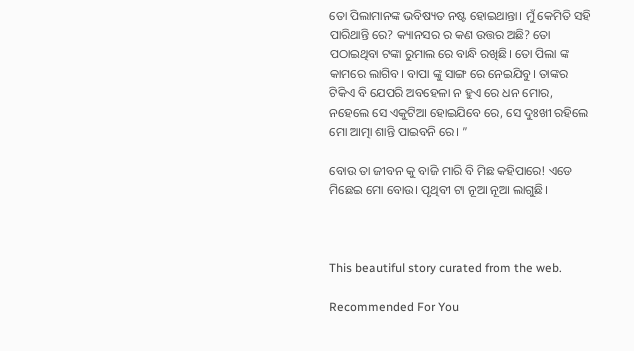ତୋ ପିଲାମାନଙ୍କ ଭବିଷ୍ୟତ ନଷ୍ଟ ହୋଇଥାନ୍ତା। ମୁଁ କେମିତି ସହି ପାରିଥାନ୍ତି ରେ? କ୍ୟାନସର ର କଣ ଉତ୍ତର ଅଛି? ତୋ ପଠାଇଥିବା ଟଙ୍କା ରୁମାଲ ରେ ବାନ୍ଧି ରଖିଛି। ତୋ ପିଲା ଙ୍କ କାମରେ ଲାଗିବ। ବାପା ଙ୍କୁ ସାଙ୍ଗ ରେ ନେଇଯିବୁ। ତାଙ୍କର ଟିକିଏ ବି ଯେପରି ଅବହେଳା ନ ହୁଏ ରେ ଧନ ମୋର, ନହେଲେ ସେ ଏକୁଟିଆ ହୋଇଯିବେ ରେ, ସେ ଦୁଃଖୀ ରହିଲେ ମୋ ଆତ୍ମା ଶାନ୍ତି ପାଇବନି ରେ। ”

ବୋଉ ତା ଜୀବନ କୁ ବାଜି ମାରି ବି ମିଛ କହିପାରେ! ଏଡେ ମିଛେଇ ମୋ ବୋଉ। ପୃଥିବୀ ଟା ନୂଆ ନୂଆ ଲାଗୁଛି।



This beautiful story curated from the web.

Recommended For You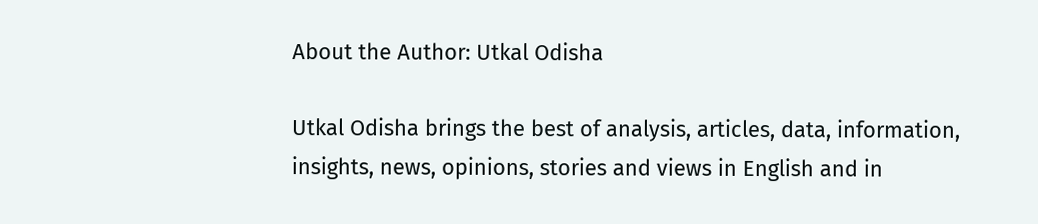About the Author: Utkal Odisha

Utkal Odisha brings the best of analysis, articles, data, information, insights, news, opinions, stories and views in English and in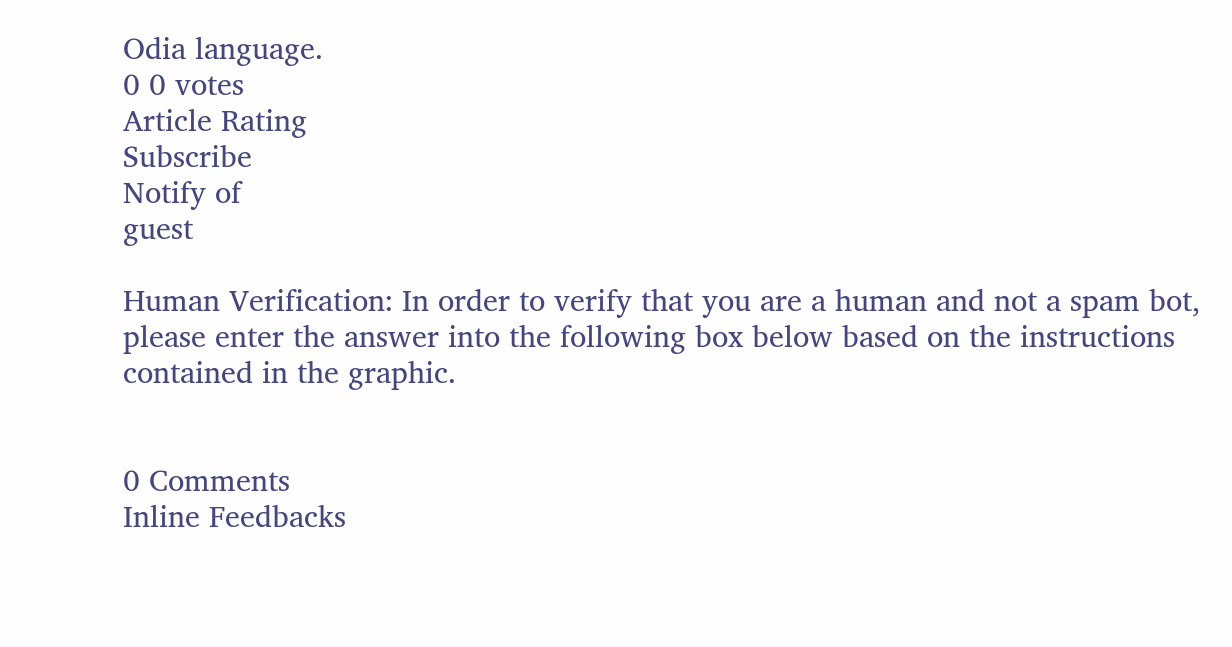Odia language.
0 0 votes
Article Rating
Subscribe
Notify of
guest

Human Verification: In order to verify that you are a human and not a spam bot, please enter the answer into the following box below based on the instructions contained in the graphic.


0 Comments
Inline Feedbacks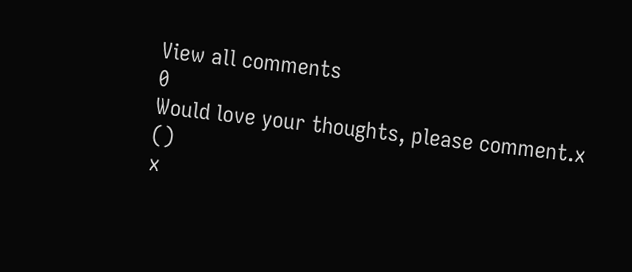View all comments
0
Would love your thoughts, please comment.x
()
x